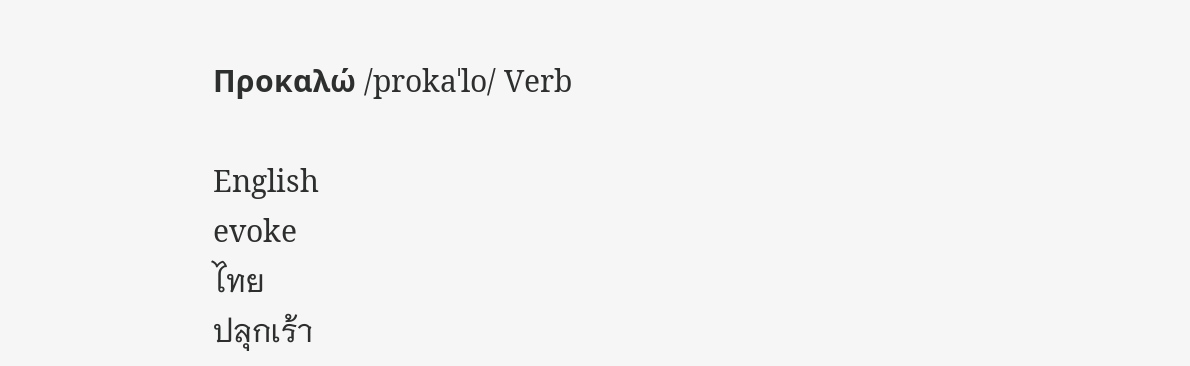Προκαλώ /prokaˈlo/ Verb

English
evoke
ไทย
ปลุกเร้า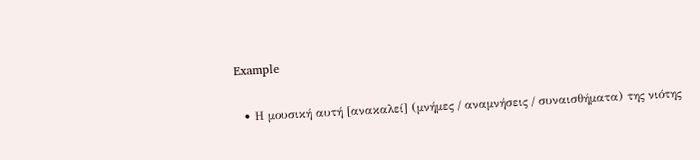Example

  • Η μουσική αυτή [ανακαλεί] (μνήμες / αναμνήσεις / συναισθήματα) της νιότης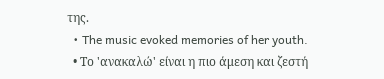της.
  • The music evoked memories of her youth.
  • Το 'ανακαλώ' είναι η πιο άμεση και ζεστή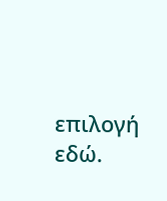επιλογή εδώ.